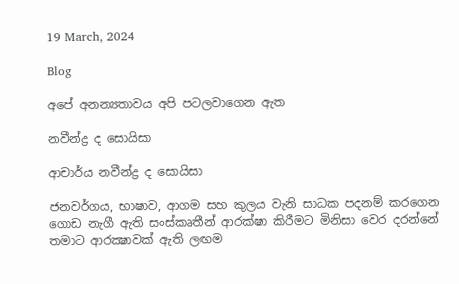19 March, 2024

Blog

අපේ අනන්‍යතාවය අපි පටලවාගෙන ඇත

නවීන්ද්‍ර ද සොයිසා

ආචාර්ය නවීන්ද්‍ර ද සොයිසා

ජනවර්ගය, භාෂාව, ආගම සහ කුලය වැනි සාධක පදනම් කරගෙන ගොඩ නැගී ඇති සංස්කෘතීන් ආරක්ෂා කිරීමට මිනිසා වෙර දරන්නේ තමාට ආරක්‍ෂාවක් ඇති ලඟම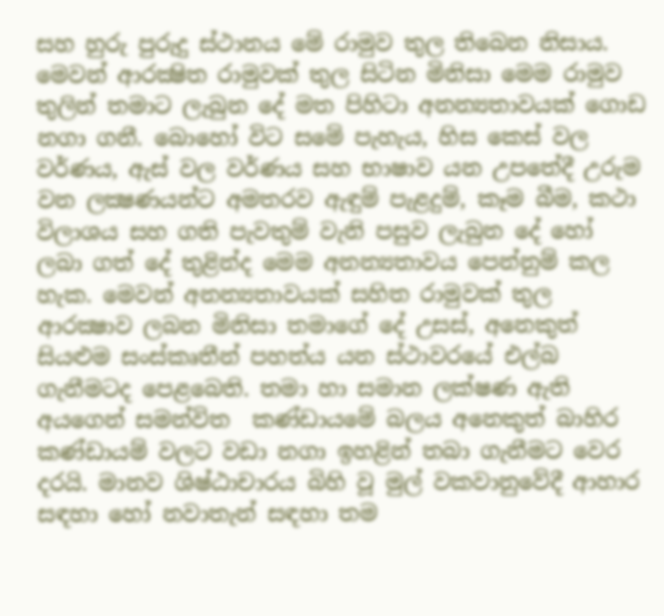සහ හුරු පුරුදු ස්ථානය මේ රාමුව තුල තිබෙන නිසාය. මෙවන් ආරක්‍ෂිත රාමුවක් තුල සිටින මිනිසා මෙම රාමුව තුලින් තමාට ලැබුන දේ මත පිහිටා අනන්‍යතාවයක් ගොඩ නගා ගනී. බොහෝ විට සමේ පැහැය, හිස කෙස් වල වර්ණය, ඇස් වල වර්ණය සහ භාෂාව යන උපතේදී උරුම වන ලක්‍ෂණයන්ට අමතරව ඇඳුම් පැළදුම්, කෑම බීම, කථා විලාශය සහ ගති පැවතුම් වැනි පසුව ලැබුන දේ හෝ ලබා ගත් දේ තුළින්ද මෙම අනන්‍යතාවය පෙන්නුම් කල හැක. මෙවන් අනන්‍යතාවයක් සහිත රාමුවක් තුල ආරක්‍ෂාව ලබන මිනිසා තමාගේ දේ උසස්, අනෙකුත් සියළුම සංස්කෘතීන් පහත්ය යන ස්ථාවරයේ එල්බ ගැනීමටද පෙළබෙති. තමා හා සමාන ලක්ෂණ ඇති අයගෙන් සමන්විත  කණ්ඩායමේ බලය අනෙකුත් බාහිර කණ්ඩායම් වලට වඩා නගා ඉහළින් තබා ගැනීමට වෙර දරයි. මානව ශිෂ්ඨාචාරය බිහි වූ මුල් වකවානුවේදී ආහාර සඳහා හෝ නවාතැන් සඳහා තම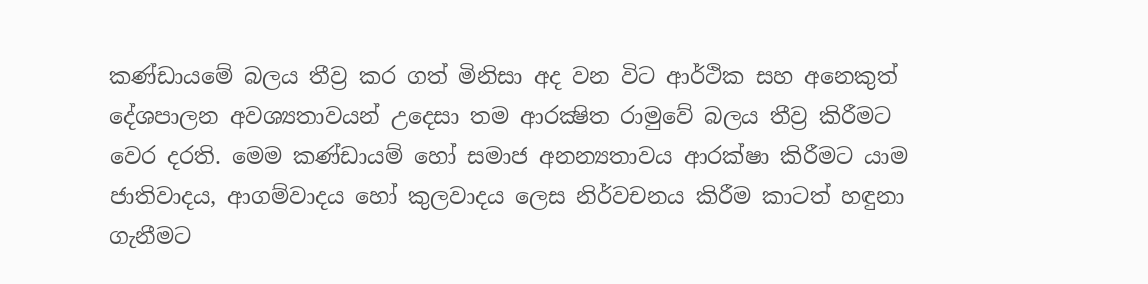කණ්ඩායමේ බලය තීව්‍ර කර ගත් මිනිසා අද වන විට ආර්ථික සහ අනෙකුත් දේශපාලන අවශ්‍යතාවයන් උදෙසා තම ආරක්‍ෂිත රාමුවේ බලය තීව්‍ර කිරීමට වෙර දරති. මෙම කණ්ඩායම් හෝ සමාජ අනන්‍යතාවය ආරක්ෂා කිරීමට යාම ජාතිවාදය, ආගම්වාදය හෝ කුලවාදය ලෙස නිර්වචනය කිරීම කාටත් හඳුනා ගැනීමට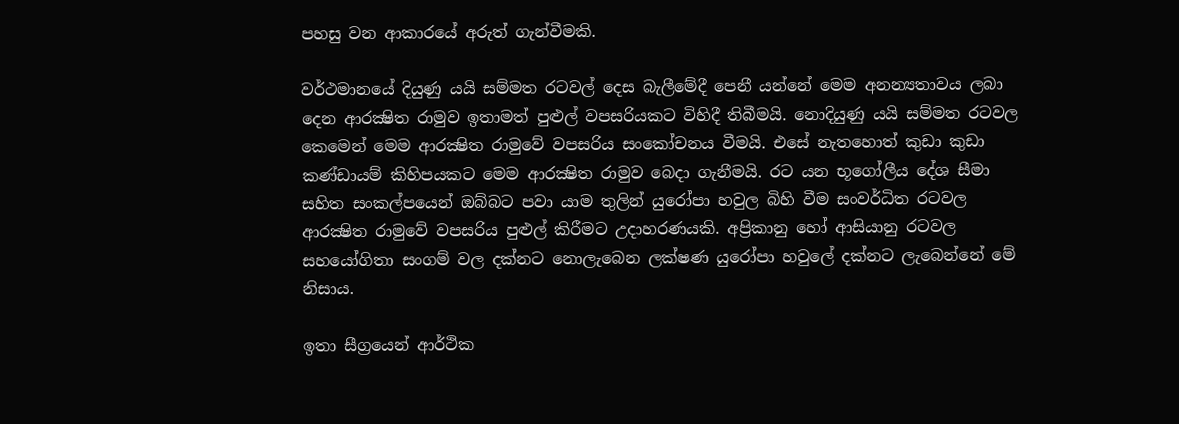පහසු වන ආකාරයේ අරුත් ගැන්වීමකි.

වර්ථමානයේ දියුණු යයි සම්මත රටවල් දෙස බැලීමේදී පෙනී යන්නේ මෙම අනන්‍යතාවය ලබා දෙන ආරක්‍ෂිත රාමුව ඉතාමත් පුළුල් වපසරියකට විහිදී තිබීමයි. නොදියුණු යයි සම්මත රටවල කෙමෙන් මෙම ආරක්‍ෂිත රාමුවේ වපසරිය සංකෝචනය වීමයි. එසේ නැතහොත් කුඩා කුඩා කණ්ඩායම් කිහිපයකට මෙම ආරක්‍ෂිත රාමුව බෙදා ගැනීමයි. රට යන භූගෝලීය දේශ සීමා සහිත සංකල්පයෙන් ඔබ්බට පවා යාම තුලින් යුරෝපා හවුල බිහි වීම සංවර්ධිත රටවල ආරක්‍ෂිත රාමුවේ වපසරිය පුළුල් කිරීමට උදාහරණයකි. අප්‍රිකානු හෝ ආසියානු රටවල සහයෝගිතා සංගම් වල දක්නට නොලැබෙන ලක්ෂණ යුරෝපා හවුලේ දක්නට ලැබෙන්නේ මේ නිසාය.

ඉතා සීග්‍රයෙන් ආර්ථික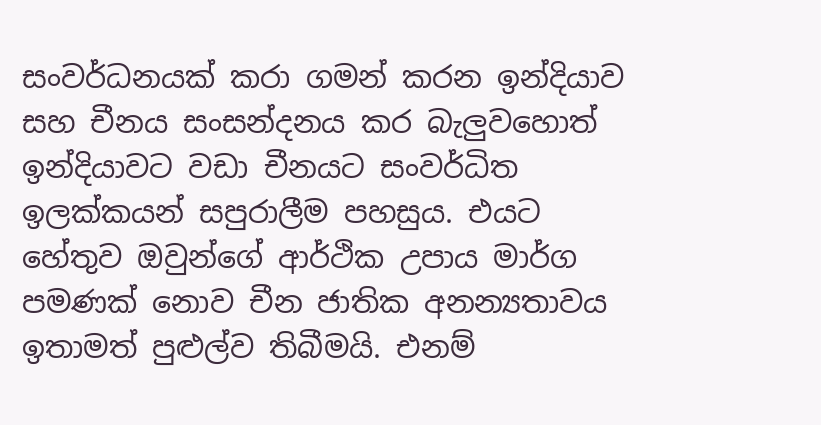සංවර්ධනයක් කරා ගමන් කරන ඉන්දියාව සහ චීනය සංසන්දනය කර බැලුවහොත් ඉන්දියාවට වඩා චීනයට සංවර්ධිත ඉලක්කයන් සපුරාලීම පහසුය. එයට හේතුව ඔවුන්ගේ ආර්ථික උපාය මාර්ග පමණක් නොව චීන ජාතික අනන්‍යතාවය ඉතාමත් පුළුල්ව තිබීමයි. එනම්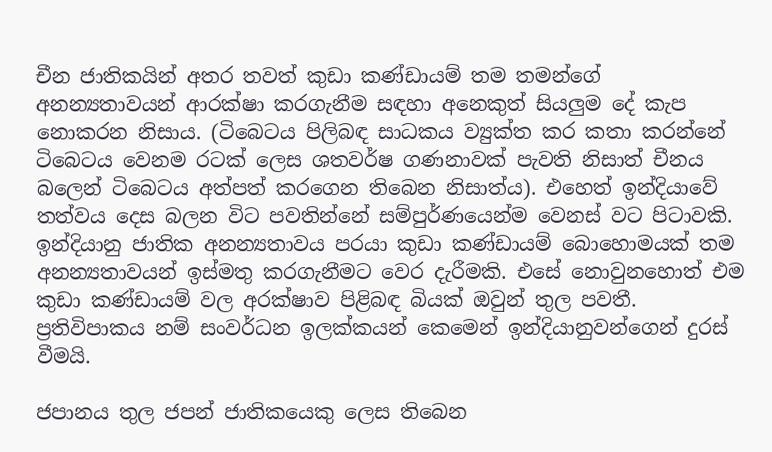චීන ජාතිකයින් අතර තවත් කුඩා කණ්ඩායම් තම තමන්ගේ අනන්‍යතාවයන් ආරක්ෂා කරගැනීම සඳහා අනෙකුත් සියලුම දේ කැප නොකරන නිසාය. (ටිබෙටය පිලිබඳ සාධකය ව්‍යුක්ත කර කතා කරන්නේ ටිබෙටය වෙනම රටක් ලෙස ශතවර්ෂ ගණනාවක් පැවති නිසාත් චීනය බලෙන් ටිබෙටය අත්පත් කරගෙන තිබෙන නිසාත්ය). එහෙත් ඉන්දියාවේ තත්වය දෙස බලන විට පවතින්නේ සම්පුර්ණයෙන්ම වෙනස් වට පිටාවකි. ඉන්දියානු ජාතික අනන්‍යතාවය පරයා කුඩා කණ්ඩායම් බොහොමයක් තම අනන්‍යතාවයන් ඉස්මතු කරගැනීමට වෙර දැරීමකි. එසේ නොවුනහොත් එම කුඩා කණ්ඩායම් වල අරක්ෂාව පිළිබඳ බියක් ඔවුන් තුල පවතී. ප්‍රතිවිපාකය නම් සංවර්ධන ඉලක්කයන් කෙමෙන් ඉන්දියානුවන්ගෙන් දුරස් වීමයි.

ජපානය තුල ජපන් ජාතිකයෙකු ලෙස තිබෙන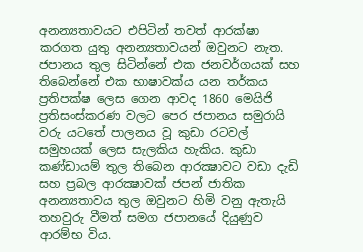අනන්‍යතාවයට එපිටින් තවත් ආරක්ෂා කරගත යුතු අනන්‍යතාවයන් ඔවුනට නැත. ජපානය තුල සිටින්නේ එක ජනවර්ගයක් සහ තිබෙන්නේ එක භාෂාවක්ය යන තර්කය ප්‍රතිපක්ෂ ලෙස ගෙන ආවද 1860 මෙයිජි ප්‍රතිසංස්කරණ වලට පෙර ජපානය සමුරායි වරු යටතේ පාලනය වූ කුඩා රටවල් සමුහයක් ලෙස සැලකිය හැකිය. කුඩා කණ්ඩායම් තුල තිබෙන ආරක්‍ෂාවට වඩා දැඩි සහ ප්‍රබල ආරක්‍ෂාවක් ජපන් ජාතික අනන්‍යතාවය තුල ඔවුනට හිමි වනු ඇතැයි තහවුරු වීමත් සමග ජපානයේ දියුණුව ආරම්භ විය.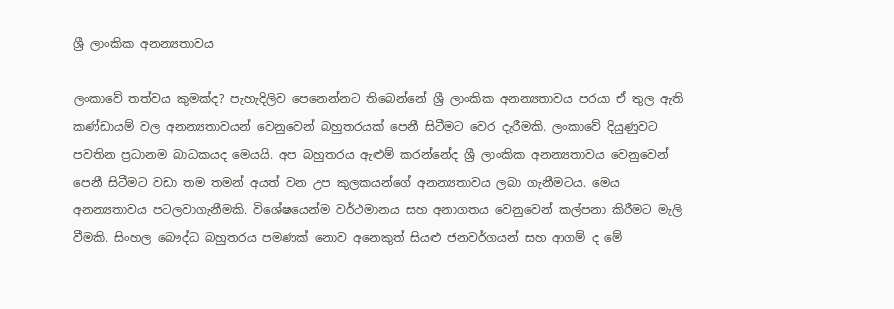ශ්‍රී ලාංකික අනන්‍යතාවය

ලංකාවේ තත්වය කුමක්ද? පැහැදිලිව පෙනෙන්නට තිබෙන්නේ ශ්‍රී ලාංකික අනන්‍යතාවය පරයා ඒ තුල ඇති කණ්ඩායම් වල අනන්‍යතාවයන් වෙනුවෙන් බහුතරයක් පෙනී සිටීමට වෙර දැරීමකි. ලංකාවේ දියුණුවට පවතින ප්‍රධානම බාධකයද මෙයයි. අප බහුතරය ඇළුම් කරන්නේද ශ්‍රී ලාංකික අනන්‍යතාවය වෙනුවෙන් පෙනී සිටීමට වඩා තම තමන් අයත් වන උප කුලකයන්ගේ අනන්‍යතාවය ලබා ගැනීමටය. මෙය අනන්‍යතාවය පටලවාගැනීමකි. විශේෂයෙන්ම වර්ථමානය සහ අනාගතය වෙනුවෙන් කල්පනා කිරීමට මැලි වීමකි. සිංහල බෞද්ධ බහුතරය පමණක් නොව අනෙකුත් සියළු ජනවර්ගයන් සහ ආගම් ද මේ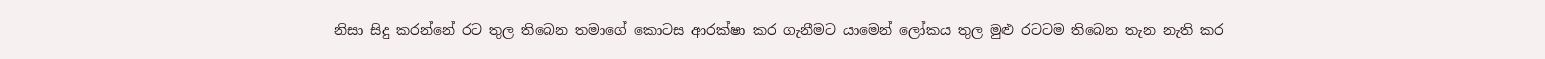නිසා සිදු කරන්නේ රට තුල තිබෙන තමාගේ කොටස ආරක්ෂා කර ගැනීමට යාමෙන් ලෝකය තුල මුළු රටටම තිබෙන තැන නැති කර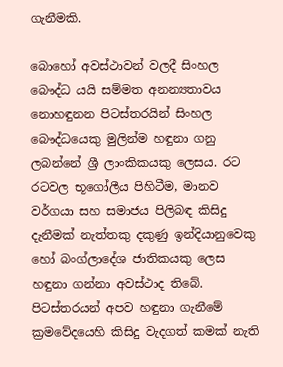ගැනීමකි.

බොහෝ අවස්ථාවන් වලදී සිංහල බෞද්ධ යයි සම්මත අනන්‍යතාවය නොහඳුනන පිටස්තරයින් සිංහල බෞද්ධයෙකු මුලින්ම හඳුනා ගනු ලබන්නේ ශ්‍රී ලාංකිකයකු ලෙසය. රට රටවල භූගෝලීය පිහිටීම, මානව වර්ගයා සහ සමාජය පිලිබඳ කිසිදු දැනීමක් නැත්තකු දකුණු ඉන්දියානුවෙකු හෝ බංග්ලාදේශ ජාතිකයකු ලෙස හඳුනා ගන්නා අවස්ථාද තිබේ. පිටස්තරයන් අපව හඳුනා ගැනීමේ ක්‍රමවේදයෙහි කිසිදු වැදගත් කමක් නැති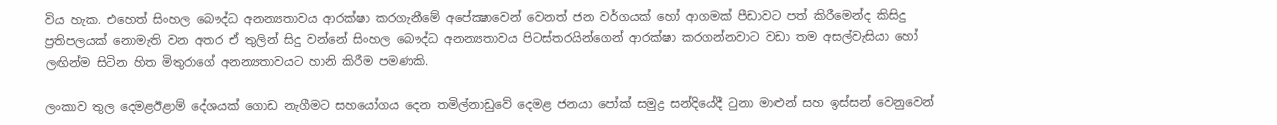විය හැක. එහෙත් සිංහල බෞද්ධ අනන්‍යතාවය ආරක්ෂා කරගැනීමේ අපේක්‍ෂාවෙන් වෙනත් ජන වර්ගයක් හෝ ආගමක් පීඩාවට පත් කිරීමෙන්ද කිසිදු ප්‍රතිපලයක් නොමැති වන අතර ඒ තුලින් සිදු වන්නේ සිංහල බෞද්ධ අනන්‍යතාවය පිටස්තරයින්ගෙන් ආරක්ෂා කරගන්නවාට වඩා තම අසල්වැසියා හෝ ලඟින්ම සිටින හිත මිතුරාගේ අනන්‍යතාවයට හානි කිරීම පමණකි.

ලංකාව තුල දෙමළඊළාම් දේශයක් ගොඩ නැගීමට සහයෝගය දෙන තමිල්නාඩුවේ දෙමළ ජනයා පෝක් සමුද්‍ර සන්දියේදී ටුනා මාළුන් සහ ඉස්සන් වෙනුවෙන්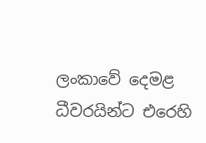ලංකාවේ දෙමළ ධීවරයින්ට එරෙහි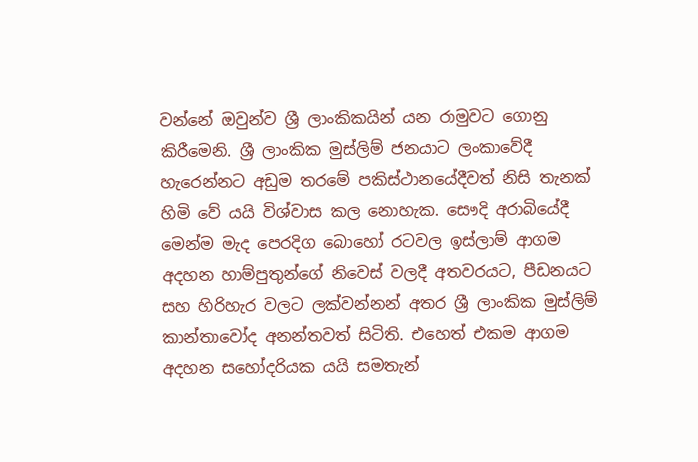වන්නේ ඔවුන්ව ශ්‍රී ලාංකිකයින් යන රාමුවට ගොනු කිරීමෙනි. ශ්‍රී ලාංකික මුස්ලිම් ජනයාට ලංකාවේදී හැරෙන්නට අඩුම තරමේ පකිස්ථානයේදීවත් නිසි තැනක් හිමි වේ යයි විශ්වාස කල නොහැක. සෞදි අරාබියේදී මෙන්ම මැද පෙරදිග බොහෝ රටවල ඉස්ලාම් ආගම අදහන හාම්පුතුන්ගේ නිවෙස් වලදී අතවරයට, පීඩනයට සහ හිරිහැර වලට ලක්වන්නන් අතර ශ්‍රී ලාංකික මුස්ලිම් කාන්තාවෝද අනන්තවත් සිටිති. එහෙත් එකම ආගම අදහන සහෝදරියක යයි සමතැන්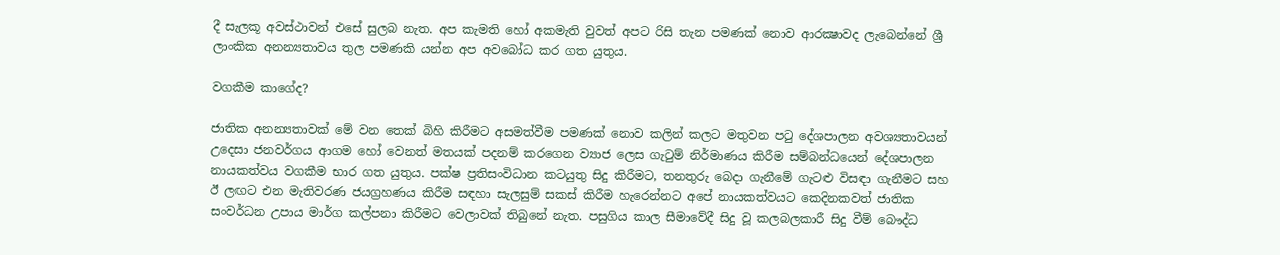දී සැලකූ අවස්ථාවන් එසේ සුලබ නැත. අප කැමති හෝ අකමැති වුවත් අපට රිසි තැන පමණක් නොව ආරක්‍ෂාවද ලැබෙන්නේ ශ්‍රී ලාංකික අනන්‍යතාවය තුල පමණකි යන්න අප අවබෝධ කර ගත යුතුය.

වගකීම කාගේද?

ජාතික අනන්‍යතාවක් මේ වන තෙක් බිහි කිරීමට අසමත්වීම පමණක් නොව කලින් කලට මතුවන පටු දේශපාලන අවශ්‍යතාවයන් උදෙසා ජනවර්ගය ආගම හෝ වෙනත් මතයක් පදනම් කරගෙන ව්‍යාජ ලෙස ගැටුම් නිර්මාණය කිරීම සම්බන්ධයෙන් දේශපාලන නායකත්වය වගකීම භාර ගත යුතුය. පක්ෂ ප්‍රතිසංවිධාන කටයුතු සිදු කිරීමට, තනතුරු බෙදා ගැනීමේ ගැටළු විසඳා ගැනීමට සහ ඊ ලඟට එන මැතිවරණ ජයග්‍රහණය කිරීම සඳහා සැලසුම් සකස් කිරීම හැරෙන්නට අපේ නායකත්වයට කෙදිනකවත් ජාතික සංවර්ධන උපාය මාර්ග කල්පනා කිරීමට වෙලාවක් තිබුනේ නැත. පසුගිය කාල සීමාවේදී සිදු වූ කලබලකාරී සිදු වීම් බෞද්ධ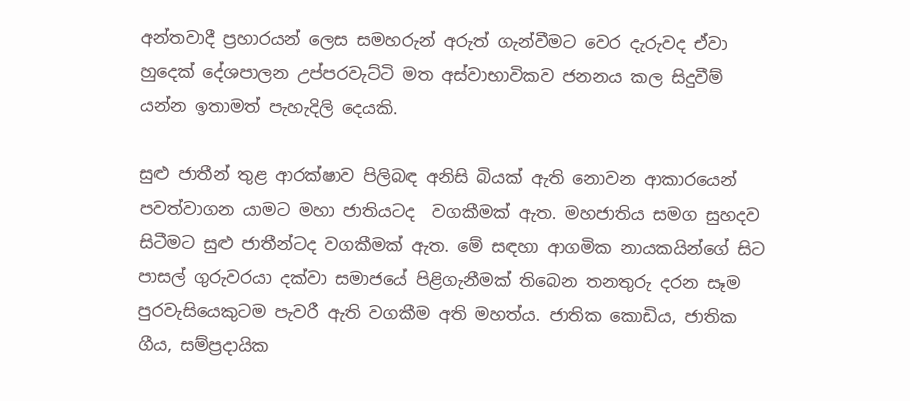අන්තවාදී ප්‍රහාරයන් ලෙස සමහරුන් අරුත් ගැන්වීමට වෙර දැරුවද ඒවා හුදෙක් දේශපාලන උප්පරවැට්ටි මත අස්වාභාවිකව ජනනය කල සිදුවීම් යන්න ඉතාමත් පැහැදිලි දෙයකි.

සුළු ජාතීන් තුළ ආරක්ෂාව පිලිබඳ අනිසි බියක් ඇති නොවන ආකාරයෙන් පවත්වාගන යාමට මහා ජාතියටද  වගකීමක් ඇත. මහජාතිය සමග සුහදව සිටීමට සුළු ජාතීන්ටද වගකීමක් ඇත. මේ සඳහා ආගමික නායකයින්ගේ සිට පාසල් ගුරුවරයා දක්වා සමාජයේ පිළිගැනීමක් තිබෙන තනතුරු දරන සෑම පුරවැසියෙකුටම පැවරී ඇති වගකීම අති මහත්ය. ජාතික කොඩිය, ජාතික ගීය, සම්ප්‍රදායික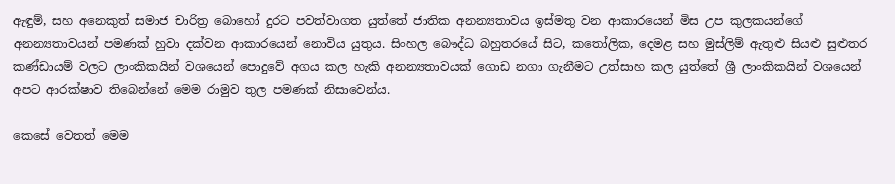ඇඳුම්, සහ අනෙකුත් සමාජ චාරිත්‍ර බොහෝ දුරට පවත්වාගත යුත්තේ ජාතික අනන්‍යතාවය ඉස්මතු වන ආකාරයෙන් මිස උප කුලකයන්ගේ අනන්‍යතාවයන් පමණක් හුවා දක්වන ආකාරයෙන් නොවිය යුතුය. සිංහල බෞද්ධ බහුතරයේ සිට, කතෝලික, දෙමළ සහ මුස්ලිම් ඇතුළු සියළු සුළුතර කණ්ඩායම් වලට ලාංකිකයින් වශයෙන් පොදුවේ අගය කල හැකි අනන්‍යතාවයක් ගොඩ නගා ගැනීමට උත්සාහ කල යුත්තේ ශ්‍රී ලාංකිකයින් වශයෙන් අපට ආරක්ෂාව තිබෙන්නේ මෙම රාමුව තුල පමණක් නිසාවෙන්ය.

කෙසේ වෙතත් මෙම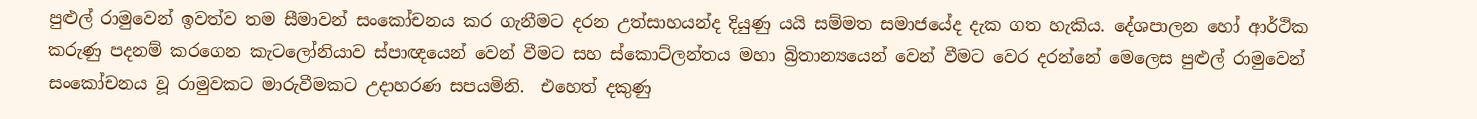පුළුල් රාමුවෙන් ඉවත්ව තම සීමාවන් සංකෝචනය කර ගැනීමට දරන උත්සාහයන්ද දියුණු යයි සම්මත සමාජයේද දැක ගත හැකිය. දේශපාලන හෝ ආර්ථික කරුණු පදනම් කරගෙන කැටලෝනියාව ස්පාඥයෙන් වෙන් වීමට සහ ස්කොට්ලන්තය මහා බ්‍රිතාන්‍යයෙන් වෙන් වීමට වෙර දරන්නේ මෙලෙස පුළුල් රාමුවෙන් සංකෝචනය වූ රාමුවකට මාරුවීමකට උදාහරණ සපයමිනි.  එහෙත් දකුණු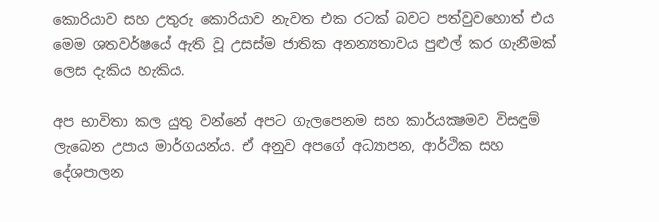කොරියාව සහ උතුරු කොරියාව නැවත එක රටක් බවට පත්වුවහොත් එය මෙම ශතවර්ෂයේ ඇති වූ උසස්ම ජාතික අනන්‍යතාවය පුළුල් කර ගැනීමක් ලෙස දැකිය හැකිය.

අප භාවිතා කල යුතු වන්නේ අපට ගැලපෙනම සහ කාර්යක්‍ෂමව විසඳුම් ලැබෙන උපාය මාර්ගයන්ය. ඒ අනුව අපගේ අධ්‍යාපන, ආර්ථික සහ දේශපාලන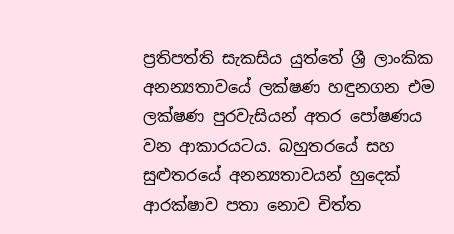ප්‍රතිපත්ති සැකසිය යුත්තේ ශ්‍රී ලාංකික අනන්‍යතාවයේ ලක්ෂණ හඳුනගන එම ලක්ෂණ පුරවැසියන් අතර පෝෂණය වන ආකාරයටය. බහුතරයේ සහ සුළුතරයේ අනන්‍යතාවයන් හුදෙක් ආරක්ෂාව පතා නොව චිත්ත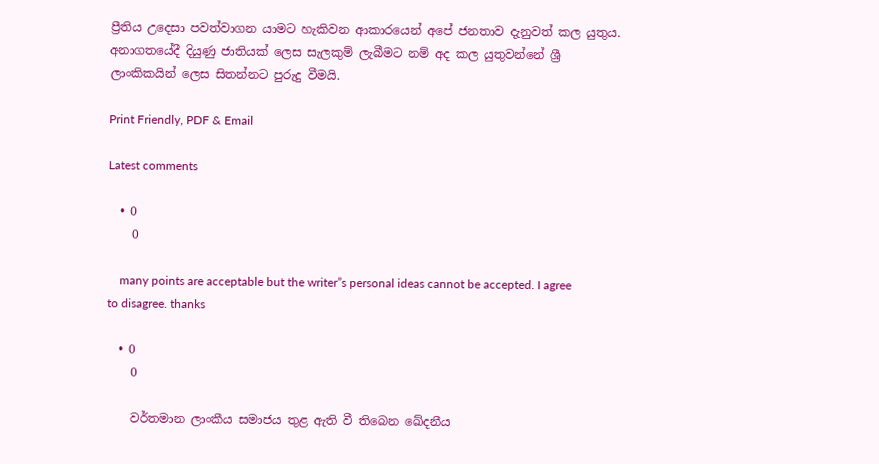ප්‍රීතිය උදෙසා පවත්වාගන යාමට හැකිවන ආකාරයෙන් අපේ ජනතාව දැනුවත් කල යුතුය. අනාගතයේදී දියුණු ජාතියක් ලෙස සැලකුම් ලැබීමට නම් අද කල යුතුවන්නේ ශ්‍රී ලාංකිකයින් ලෙස සිතන්නට පුරුදු වීමයි.

Print Friendly, PDF & Email

Latest comments

  • 0
    0

    many points are acceptable but the writer”s personal ideas cannot be accepted. I agree to disagree. thanks

  • 0
    0

    වර්තමාන ලාංකීය සමාජය තුළ ඇති වී තිබෙන ඛේදනීය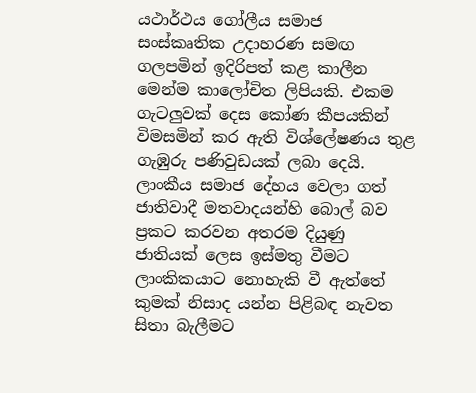යථාර්ථය ‍ගෝලීය සමාජ සංස්කෘතික උදාහරණ සමඟ ගලපමින් ඉදිරිපත් කළ කාලීන මෙන්ම කාලෝචිත ලිපියකි. එකම ගැටලුවක් දෙස ‍කෝණ කීපයකින් විමසමින් කර ඇති විශ්ලේෂණය තුළ ගැඹුරු පණිවුඩයක් ලබා දෙයි. ලාංකීය සමාජ දේහය වෙලා ගත් ජාතිවාදී මතවාදයන්හි බොල් බව ප්‍රකට කරවන අතරම දියුණු ජාතියක් ලෙස ඉස්මතු වීමට ලාංකිකයාට නොහැකි වී ඇත්ත‍ේ කුමක් නිසාද යන්න පිළිබඳ නැවත සිතා බැලීමට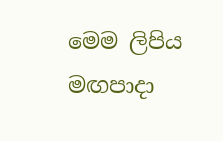මෙම ලිපිය මඟපාදා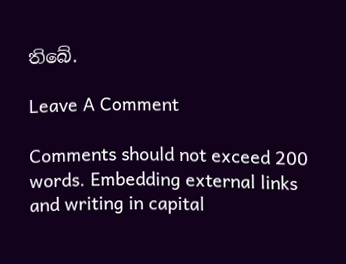තිබේ.

Leave A Comment

Comments should not exceed 200 words. Embedding external links and writing in capital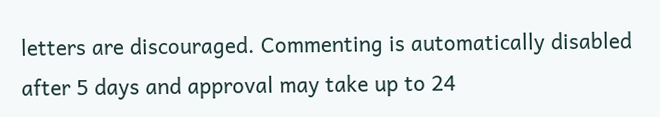letters are discouraged. Commenting is automatically disabled after 5 days and approval may take up to 24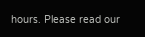hours. Please read our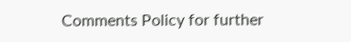Comments Policy for further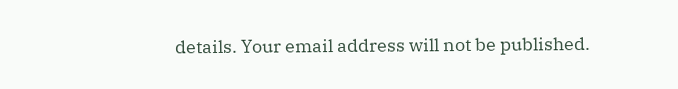details. Your email address will not be published.